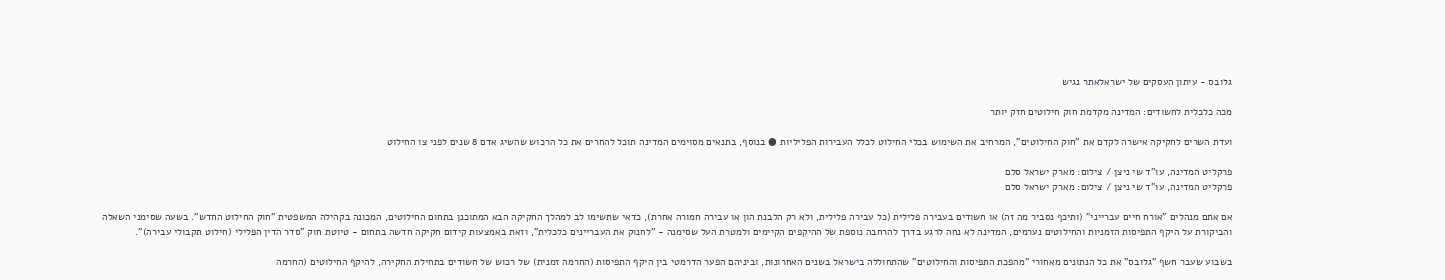גלובס - עיתון העסקים של ישראלאתר נגיש

מכה כלכלית לחשודים: המדינה מקדמת חוק חילוטים חזק יותר

ועדת השרים לחקיקה אישרה לקדם את "חוק החילוטים", המרחיב את השימוש בכלי החילוט לכלל העבירות הפליליות ● בנוסף, בתנאים מסוימים המדינה תוכל להחרים את כל הרכוש שהשיג אדם 8 שנים לפני צו החילוט

פרקליט המדינה, עו"ד שי ניצן / צילום: מארק ישראל סלם
פרקליט המדינה, עו"ד שי ניצן / צילום: מארק ישראל סלם

אם אתם מנהלים "אורח חיים עברייני" (ותיכף נסביר מה זה) או חשודים בעבירה פלילית (כל עבירה פלילית, ולא רק הלבנת הון או עבירה חמורה אחרת), כדאי שתשימו לב למהלך החקיקה הבא המתוכנן בתחום החילוטים, המכונה בקהילה המשפטית "חוק החילוט החדש". בשעה שסימני השאלה והביקורת על היקף התפיסות הזמניות והחילוטים נערמים, המדינה לא נחה לרגע בדרך להרחבה נוספת של ההיקפים הקיימים ולמטרת העל שסימנה - "לחנוק את העבריינים כלכלית", וזאת באמצעות קידום חקיקה חדשה בתחום - טיוטת חוק "סדר הדין הפלילי (חילוט תקבולי עבירה)".

בשבוע שעבר חשף "גלובס" את כל הנתונים מאחורי "מהפכת התפיסות והחילוטים" שהתחוללה בישראל בשנים האחרונות, וביניהם הפער הדרמטי בין היקף התפיסות (החרמה זמנית) של רכוש של חשודים בתחילת החקירה, להיקף החילוטים (החרמה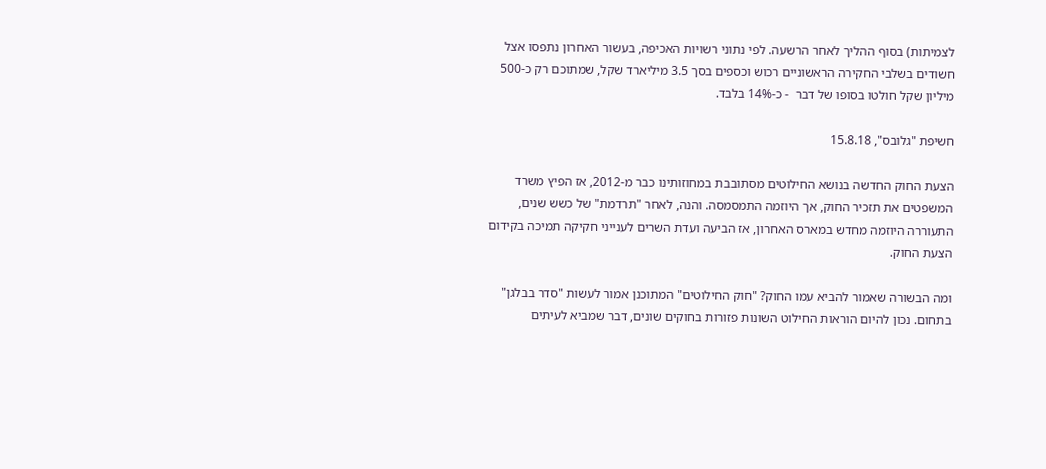לצמיתות) בסוף ההליך לאחר הרשעה. לפי נתוני רשויות האכיפה, בעשור האחרון נתפסו אצל חשודים בשלבי החקירה הראשוניים רכוש וכספים בסך 3.5 מיליארד שקל, שמתוכם רק כ-500 מיליון שקל חולטו בסופו של דבר  - כ-14% בלבד.

חשיפת "גלובס", 15.8.18

הצעת החוק החדשה בנושא החילוטים מסתובבת במחוזותינו כבר מ-2012, אז הפיץ משרד המשפטים את תזכיר החוק, אך היוזמה התמסמסה. והנה, לאחר "תרדמת" של כשש שנים, התעוררה היוזמה מחדש במארס האחרון, אז הביעה ועדת השרים לענייני חקיקה תמיכה בקידום הצעת החוק.

ומה הבשורה שאמור להביא עמו החוק? "חוק החילוטים" המתוכנן אמור לעשות "סדר בבלגן" בתחום. נכון להיום הוראות החילוט השונות פזורות בחוקים שונים, דבר שמביא לעיתים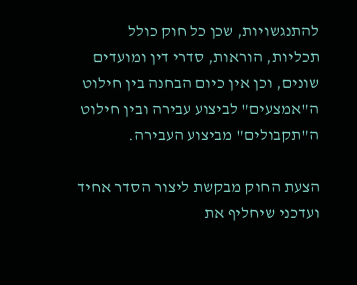להתנגשויות, שכן כל חוק כולל תכליות, הוראות, סדרי דין ומועדים שונים, וכן אין כיום הבחנה בין חילוט ה"אמצעים" לביצוע עבירה ובין חילוט ה"תקבולים" מביצוע העבירה.

הצעת החוק מבקשת ליצור הסדר אחיד ועדכני שיחליף את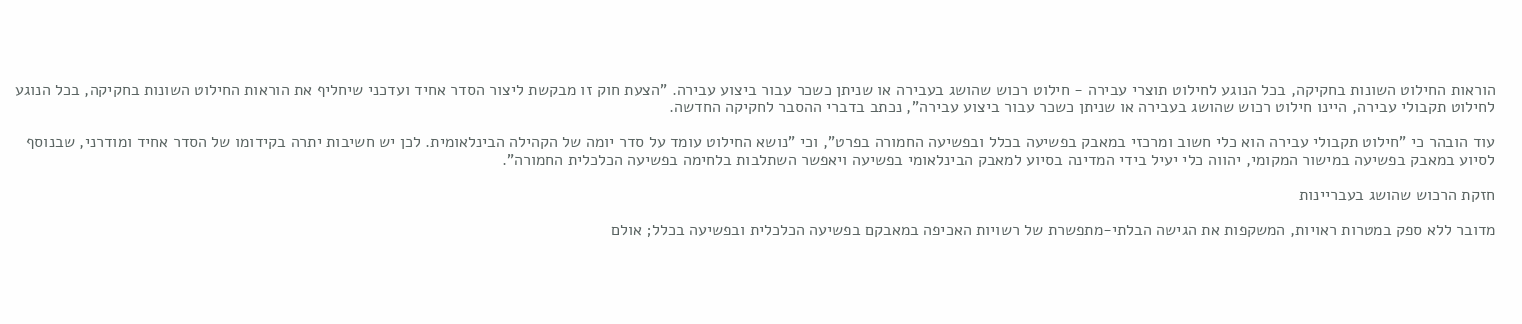הוראות החילוט השונות בחקיקה, בכל הנוגע לחילוט תוצרי עבירה - חילוט רכוש שהושג בעבירה או שניתן כשכר עבור ביצוע עבירה. "הצעת חוק זו מבקשת ליצור הסדר אחיד ועדכני שיחליף את הוראות החילוט השונות בחקיקה, בכל הנוגע לחילוט תקבולי עבירה, היינו חילוט רכוש שהושג בעבירה או שניתן כשכר עבור ביצוע עבירה", נכתב בדברי ההסבר לחקיקה החדשה.

עוד הובהר כי "חילוט תקבולי עבירה הוא כלי חשוב ומרכזי במאבק בפשיעה בכלל ובפשיעה החמורה בפרט", וכי "נושא החילוט עומד על סדר יומה של הקהילה הבינלאומית. לכן יש חשיבות יתרה בקידומו של הסדר אחיד ומודרני, שבנוסף לסיוע במאבק בפשיעה במישור המקומי, יהווה כלי יעיל בידי המדינה בסיוע למאבק הבינלאומי בפשיעה ויאפשר השתלבות בלחימה בפשיעה הכלכלית החמורה".

חזקת הרכוש שהושג בעבריינות

מדובר ללא ספק במטרות ראויות, המשקפות את הגישה הבלתי-מתפשרת של רשויות האכיפה במאבקם בפשיעה הכלכלית ובפשיעה בכלל; אולם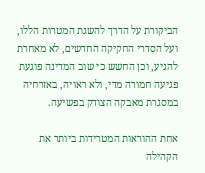הביקורת על הדרך להשגת המטרות הללו, ועל הסדרי החקיקה החדשים, לא מאחרת להגיע, וכן החשש כי שוב המדינה פוגעת פגיעה חמורה מדי, ולא ראויה, באזרחיה במסגרת מאבקה הצודק בפשיעה.

אחת ההוראות המטרידות ביותר את הקהילה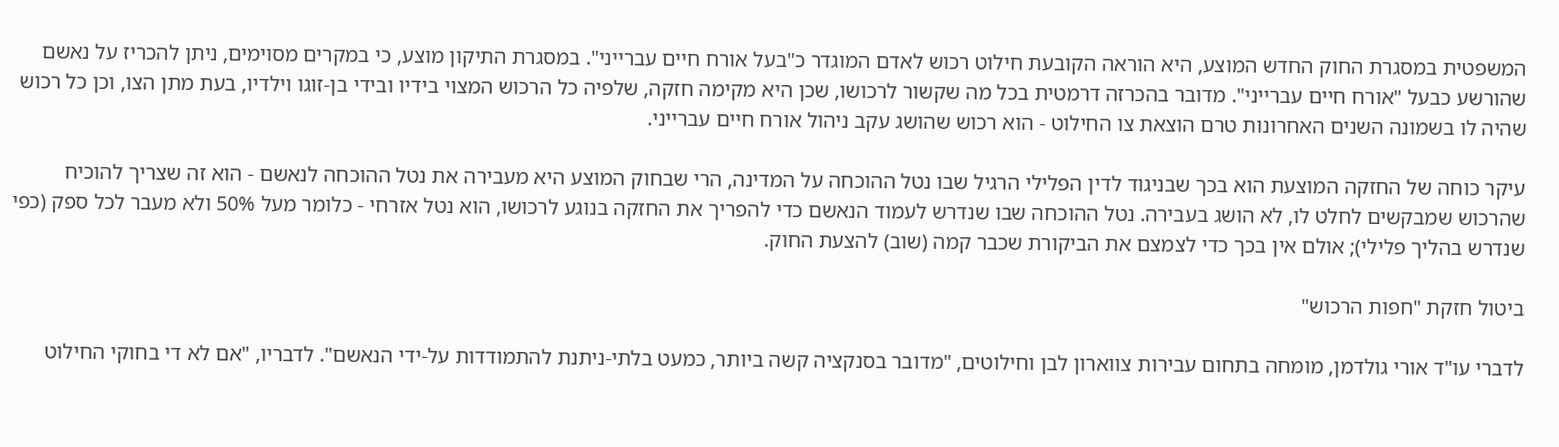המשפטית במסגרת החוק החדש המוצע, היא הוראה הקובעת חילוט רכוש לאדם המוגדר כ"בעל אורח חיים עברייני". במסגרת התיקון מוצע, כי במקרים מסוימים, ניתן להכריז על נאשם שהורשע כבעל "אורח חיים עברייני". מדובר בהכרזה דרמטית בכל מה שקשור לרכושו, שכן היא מקימה חזקה, שלפיה כל הרכוש המצוי בידיו ובידי בן-זוגו וילדיו, בעת מתן הצו, וכן כל רכוש שהיה לו בשמונה השנים האחרונות טרם הוצאת צו החילוט - הוא רכוש שהושג עקב ניהול אורח חיים עברייני.

עיקר כוחה של החזקה המוצעת הוא בכך שבניגוד לדין הפלילי הרגיל שבו נטל ההוכחה על המדינה, הרי שבחוק המוצע היא מעבירה את נטל ההוכחה לנאשם - הוא זה שצריך להוכיח שהרכוש שמבקשים לחלט לו, לא הושג בעבירה. נטל ההוכחה שבו שנדרש לעמוד הנאשם כדי להפריך את החזקה בנוגע לרכושו, הוא נטל אזרחי - כלומר מעל 50% ולא מעבר לכל ספק (כפי שנדרש בהליך פלילי); אולם אין בכך כדי לצמצם את הביקורת שכבר קמה (שוב) להצעת החוק.

ביטול חזקת "חפות הרכוש"

לדברי עו"ד אורי גולדמן, מומחה בתחום עבירות צווארון לבן וחילוטים, "מדובר בסנקציה קשה ביותר, כמעט בלתי-ניתנת להתמודדות על-ידי הנאשם". לדבריו, "אם לא די בחוקי החילוט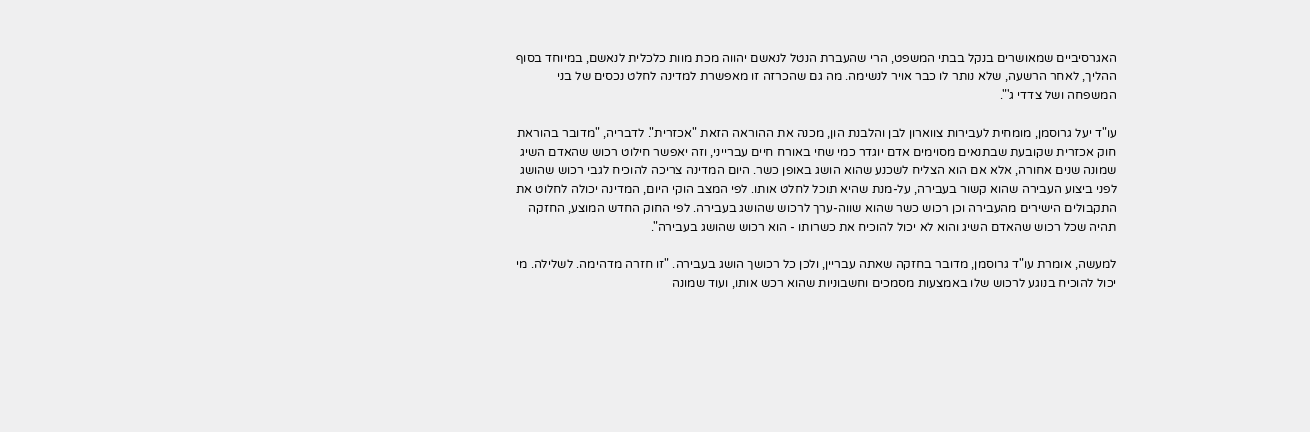האגרסיביים שמאושרים בנקל בבתי המשפט, הרי שהעברת הנטל לנאשם יהווה מכת מוות כלכלית לנאשם, במיוחד בסוף ההליך, לאחר הרשעה, שלא נותר לו כבר אויר לנשימה. מה גם שהכרזה זו מאפשרת למדינה לחלט נכסים של בני המשפחה ושל צדדי ג'".

עו"ד יעל גרוסמן, מומחית לעבירות צווארון לבן והלבנת הון, מכנה את ההוראה הזאת "אכזרית". לדבריה, "מדובר בהוראת חוק אכזרית שקובעת שבתנאים מסוימים אדם יוגדר כמי שחי באורח חיים עברייני, וזה יאפשר חילוט רכוש שהאדם השיג שמונה שנים אחורה, אלא אם הוא הצליח לשכנע שהוא הושג באופן כשר. היום המדינה צריכה להוכיח לגבי רכוש שהושג לפני ביצוע העבירה שהוא קשור בעבירה, על-מנת שהיא תוכל לחלט אותו. לפי המצב הוקי היום, המדינה יכולה לחלוט את התקבולים הישירים מהעבירה וכן רכוש כשר שהוא שווה-ערך לרכוש שהושג בעבירה. לפי החוק החדש המוצע, החזקה תהיה שכל רכוש שהאדם השיג והוא לא יכול להוכיח את כשרותו - הוא רכוש שהושג בעבירה".

למעשה, אומרת עו"ד גרוסמן, מדובר בחזקה שאתה עבריין, ולכן כל רכושך הושג בעבירה. "זו חזרה מדהימה. לשלילה. מי יכול להוכיח בנוגע לרכוש שלו באמצעות מסמכים וחשבוניות שהוא רכש אותו, ועוד שמונה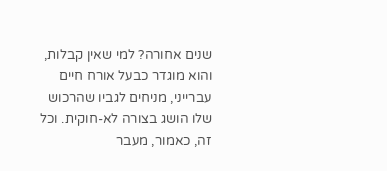שנים אחורה? למי שאין קבלות, והוא מוגדר כבעל אורח חיים עברייני, מניחים לגביו שהרכוש שלו הושג בצורה לא-חוקית. וכל זה, כאמור, מעבר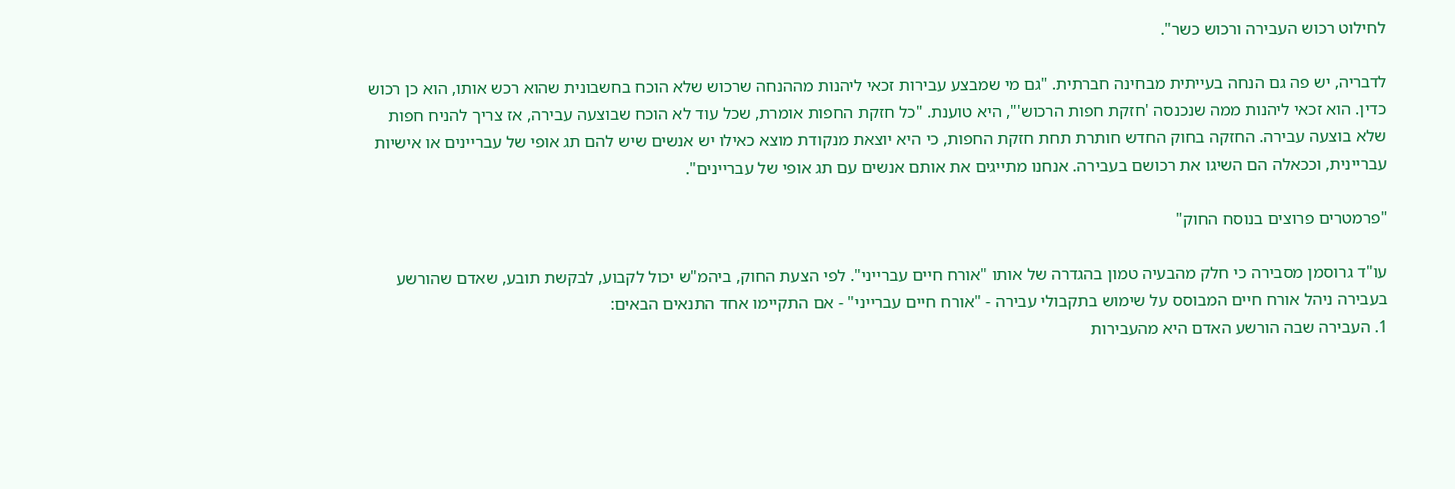לחילוט רכוש העבירה ורכוש כשר".

לדבריה, יש פה גם הנחה בעייתית מבחינה חברתית. "גם מי שמבצע עבירות זכאי ליהנות מההנחה שרכוש שלא הוכח בחשבונית שהוא רכש אותו, הוא כן רכוש כדין. הוא זכאי ליהנות ממה שנכנסה 'חזקת חפות הרכוש'", היא טוענת. "כל חזקת החפות אומרת, שכל עוד לא הוכח שבוצעה עבירה, אז צריך להניח חפות שלא בוצעה עבירה. החזקה בחוק החדש חותרת תחת חזקת החפות, כי היא יוצאת מנקודת מוצא כאילו יש אנשים שיש להם תג אופי של עבריינים או אישיות עבריינית, וככאלה הם השיגו את רכושם בעבירה. אנחנו מתייגים את אותם אנשים עם תג אופי של עבריינים".

"פרמטרים פרוצים בנוסח החוק"

עו"ד גרוסמן מסבירה כי חלק מהבעיה טמון בהגדרה של אותו "אורח חיים עברייני". לפי הצעת החוק, ביהמ"ש יכול לקבוע, לבקשת תובע, שאדם שהורשע בעבירה ניהל אורח חיים המבוסס על שימוש בתקבולי עבירה - "אורח חיים עברייני" - אם התקיימו אחד התנאים הבאים:
1. העבירה שבה הורשע האדם היא מהעבירות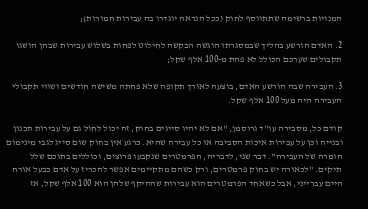המנויות ברשימה שתתווסף לחוק (ככל הנראה יוגדרו בה עבירות חמורות);

2. האדם הורשע בהליך שבמסגרתו הוגשה הבקשה לחילוט לפחות בשלוש עבירות שבהן הושגו תקבולים שערכם הכולל לא פחת מ-100 אלף שקל;

3. העבירה שבה הורשע האדם, בוצעה לאורך תקופה שלא פחתה משישה חודשים ושווי תקבולי העבירה היה מעל 100 אלף שקל.

קודם כל, מסבירה עו"ד גרוסמן, "אם לא יהיו סייגים בחוק, זה יכול לחול גם על עבירות תכנון ובנייה וכן על עבירות איכות הסביבה או כל עבירה שהיא. כרגע אין בחוק שום סייג לגבי מינימום חומרה של העבירה". דבר שני, לדבריה, הפרמטרים שנקבעו פרוצים, וכוללים בתוכם שלל תיקים. "לכאורה יש בחוק פרמטרים, ורק כשהם מתקיימים אפשר להכריז על אדם כבעל אורח חיים עברייני, אבל כשאחד הפרמטרים הוא עבירות שההיקף שלהן הוא 100 אלף שקל, אז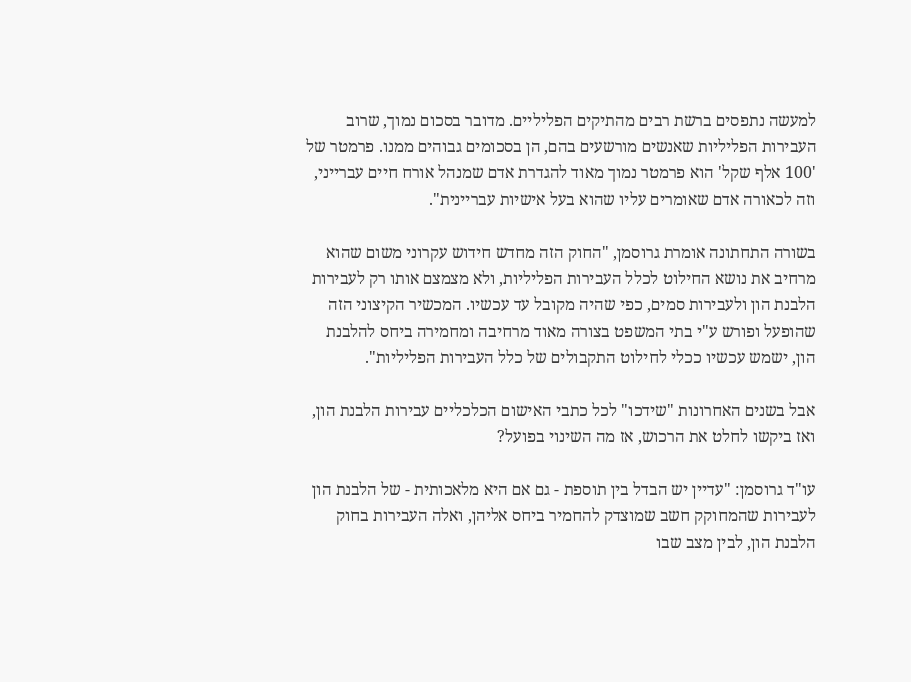למעשה נתפסים ברשת רבים מהתיקים הפליליים. מדובר בסכום נמוך, שרוב העבירות הפליליות שאנשים מורשעים בהם, הן בסכומים גבוהים ממנו. פרמטר של '100 אלף שקל' הוא פרמטר נמוך מאוד להגדרת אדם שמנהל אורח חיים עברייני, וזה לכאורה אדם שאומרים עליו שהוא בעל אישיות עבריינית".

בשורה התחתונה אומרת גרוסמן, "החוק הזה מחדש חידוש עקרוני משום שהוא מרחיב את נושא החילוט לכלל העבירות הפליליות, ולא מצמצם אותו רק לעבירות הלבנת הון ולעבירות סמים, כפי שהיה מקובל עד עכשיו. המכשיר הקיצוני הזה שהופעל ופורש ע"י בתי המשפט בצורה מאוד מרחיבה ומחמירה ביחס להלבנת הון, ישמש עכשיו ככלי לחילוט התקבולים של כלל העבירות הפליליות".

אבל בשנים האחרונות "שידכו" לכל כתבי האישום הכלכליים עבירות הלבנת הון, ואז ביקשו לחלט את הרכוש, אז מה השינוי בפועל?

עו"ד גרוסמן: "עדיין יש הבדל בין תוספת - גם אם היא מלאכותית - של הלבנת הון לעבירות שהמחוקק חשב שמוצדק להחמיר ביחס אליהן, ואלה העבירות בחוק הלבנת הון, לבין מצב שבו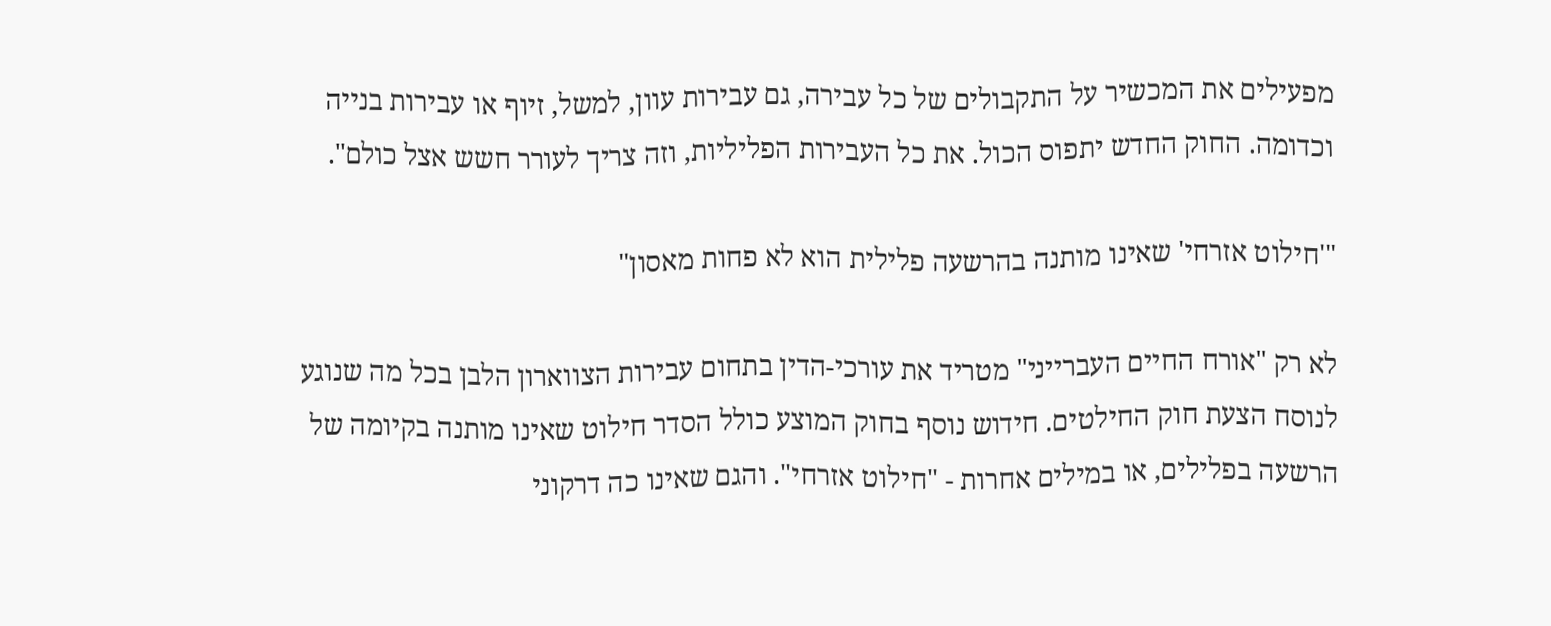מפעילים את המכשיר על התקבולים של כל עבירה, גם עבירות עוון, למשל, זיוף או עבירות בנייה וכדומה. החוק החדש יתפוס הכול. את כל העבירות הפליליות, וזה צריך לעורר חשש אצל כולם".

"'חילוט אזרחי' שאינו מותנה בהרשעה פלילית הוא לא פחות מאסון"

לא רק "אורח החיים העברייני" מטריד את עורכי-הדין בתחום עבירות הצווארון הלבן בכל מה שנוגע לנוסח הצעת חוק החילטים. חידוש נוסף בחוק המוצע כולל הסדר חילוט שאינו מותנה בקיומה של הרשעה בפלילים, או במילים אחרות - "חילוט אזרחי". והגם שאינו כה דרקוני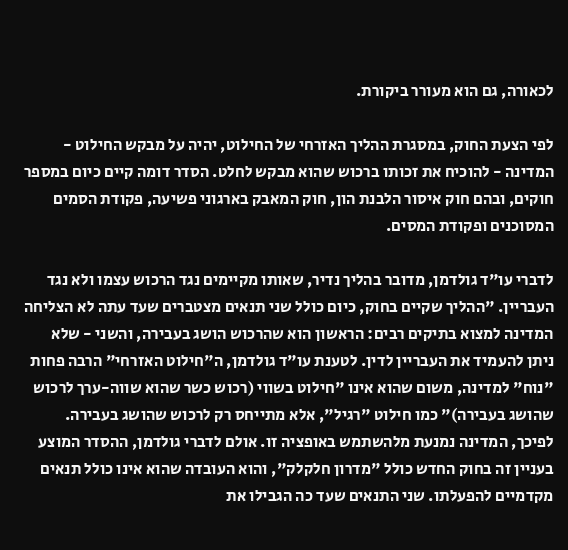לכאורה, גם הוא מעורר ביקורת.

לפי הצעת החוק, במסגרת ההליך האזרחי של החילוט, יהיה על מבקש החילוט - המדינה - להוכיח את זכותו ברכוש שהוא מבקש לחלט. הסדר דומה קיים כיום במספר חוקים, ובהם חוק איסור הלבנת הון, חוק המאבק בארגוני פשיעה, פקודת הסמים המסוכנים ופקודת המסים.

לדברי עו"ד גולדמן, מדובר בהליך נדיר, שאותו מקיימים נגד הרכוש עצמו ולא נגד העבריין. "ההליך שקיים בחוק, כיום כולל שני תנאים מצטברים שעד עתה לא הצליחה המדינה למצוא בתיקים רבים: הראשון הוא שהרכוש הושג בעבירה, והשני - שלא ניתן להעמיד את העבריין לדין. לטענת עו"ד גולדמן, ה"חילוט האזרחי" הרבה פחות "נוח" למדינה, משום שהוא אינו "חילוט בשווי (רכוש כשר שהוא שווה-ערך לרכוש שהושג בעבירה)" כמו חילוט "רגיל", אלא מתייחס רק לרכוש שהושג בעבירה. לפיכך, המדינה נמנעת מלהשתמש באופציה זו. אולם לדברי גולדמן, ההסדר המוצע בעניין זה בחוק החדש כולל "מדרון חלקלק", והוא העובדה שהוא אינו כולל תנאים מקדמיים להפעלתו. שני התנאים שעד כה הגבילו את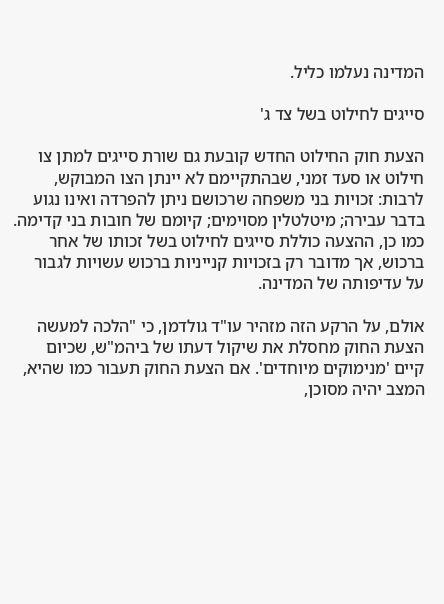המדינה נעלמו כליל.

סייגים לחילוט בשל צד ג'

הצעת חוק החילוט החדש קובעת גם שורת סייגים למתן צו חילוט או סעד זמני, שבהתקיימם לא יינתן הצו המבוקש, לרבות: זכויות בני משפחה שרכושם ניתן להפרדה ואינו נגוע בדבר עבירה; מיטלטלין מסוימים; קיומם של חובות בני קדימה. כמו כן, ההצעה כוללת סייגים לחילוט בשל זכותו של אחר ברכוש, אך מדובר רק בזכויות קנייניות ברכוש עשויות לגבור על עדיפותה של המדינה.

אולם, על הרקע הזה מזהיר עו"ד גולדמן, כי "הלכה למעשה הצעת החוק מחסלת את שיקול דעתו של ביהמ"ש, שכיום קיים 'מנימוקים מיוחדים'. אם הצעת החוק תעבור כמו שהיא, המצב יהיה מסוכן,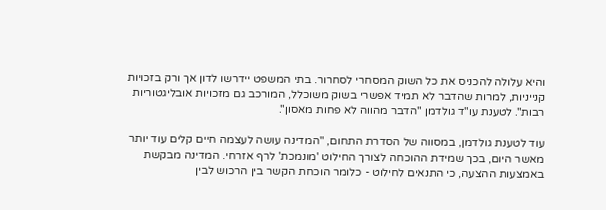והיא עלולה להכניס את כל השוק המסחרי לסחרור. בתי המשפט יידרשו לדון אך ורק בזכויות קנייניות, למרות שהדבר לא תמיד אפשרי בשוק משוכלל, המורכב גם מזכויות אובליגטוריות רבות". לטענת עו"ד גולדמן "הדבר מהווה לא פחות מאסון".

עוד לטענת גולדמן, במסווה של הסדרת התחום, "המדינה עושה לעצמה חיים קלים עוד יותר מאשר היום, בכך שמידת ההוכחה לצורך החילוט 'מונמכת' לרף אזרחי. המדינה מבקשת באמצעות ההצעה, כי התנאים לחילוט - כלומר הוכחת הקשר בין הרכוש לבין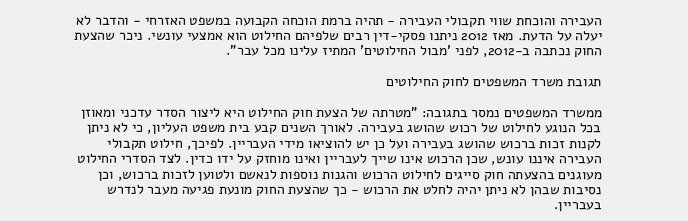העבירה והוכחת שווי תקבולי העבירה - תהיה ברמת הוכחה הקבועה במשפט האזרחי - והדבר לא יעלה על הדעת. מאז 2012 ניתנו פסקי-דין רבים שלפיהם החילוט הוא אמצעי עונשי. ניכר שהצעת החוק נכתבה ב-2012, לפני 'מבול החילוטים' המתיז עלינו מכל עבר".

תגובת משרד המשפטים לחוק החילוטים

ממשרד המשפטים נמסר בתגובה: "מטרתה של הצעת חוק החילוט היא ליצור הסדר עדכני ומאוזן בכל הנוגע לחילוט של רכוש שהושג בעבירה. לאורך השנים קבע בית משפט העליון, כי לא ניתן לקנות זכות ברכוש שהושג בעבירה ועל כן יש להוציאו מידי העבריין. לפיכך, חילוט תקבולי העבירה איננו עונש, שכן הרכוש אינו שייך לעבריין ואינו מוחזק על ידו כדין. לצד הסדרי החילוט מעוגנים בהצעתה חוק סייגים לחילוט הרכוש והגנות נוספות לנאשם ולטוען לזכות ברכוש, וכן נסיבות שבהן לא ניתן יהיה לחלט את הרכוש - כך שהצעת החוק מונעת פגיעה מעבר לנדרש בעבריין.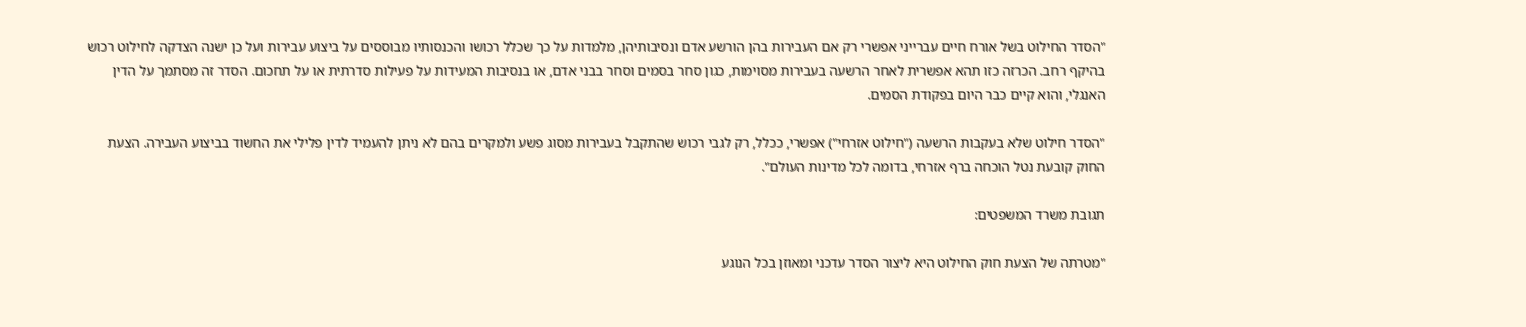"הסדר החילוט בשל אורח חיים עברייני אפשרי רק אם העבירות בהן הורשע אדם ונסיבותיהן, מלמדות על כך שכלל רכושו והכנסותיו מבוססים על ביצוע עבירות ועל כן ישנה הצדקה לחילוט רכוש בהיקף רחב. הכרזה כזו תהא אפשרית לאחר הרשעה בעבירות מסוימות, כגון סחר בסמים וסחר בבני אדם, או בנסיבות המעידות על פעילות סדרתית או על תחכום. הסדר זה מסתמך על הדין האנגלי, והוא קיים כבר היום בפקודת הסמים.

"הסדר חילוט שלא בעקבות הרשעה ("חילוט אזרחי") אפשרי, ככלל, רק לגבי רכוש שהתקבל בעבירות מסוג פשע ולמקרים בהם לא ניתן להעמיד לדין פלילי את החשוד בביצוע העבירה. הצעת החוק קובעת נטל הוכחה ברף אזרחי, בדומה לכל מדינות העולם".

תגובת משרד המשפטים:

"מטרתה של הצעת חוק החילוט היא ליצור הסדר עדכני ומאוזן בכל הנוגע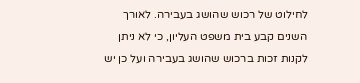לחילוט של רכוש שהושג בעבירה. לאורך השנים קבע בית משפט העליון, כי לא ניתן לקנות זכות ברכוש שהושג בעבירה ועל כן יש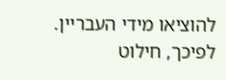להוציאו מידי העבריין. לפיכך, חילוט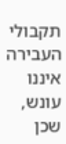תקבולי העבירה איננו עונש, שכן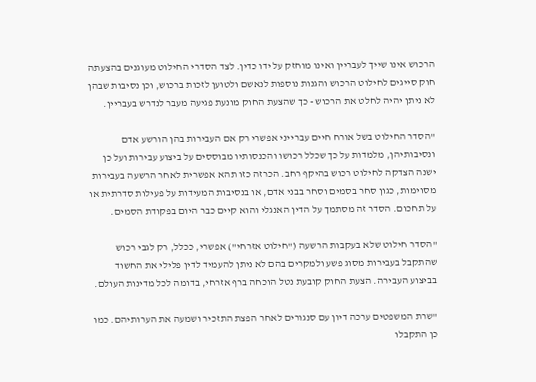הרכוש אינו שייך לעבריין ואינו מוחזק על ידו כדין. לצד הסדרי החילוט מעוגנים בהצעתה חוק סייגים לחילוט הרכוש והגנות נוספות לנאשם ולטוען לזכות ברכוש, וכן נסיבות שבהן לא ניתן יהיה לחלט את הרכוש - כך שהצעת החוק מונעת פגיעה מעבר לנדרש בעבריין.

"הסדר החילוט בשל אורח חיים עברייני אפשרי רק אם העבירות בהן הורשע אדם ונסיבותיהן, מלמדות על כך שכלל רכושו והכנסותיו מבוססים על ביצוע עבירות ועל כן ישנה הצדקה לחילוט רכוש בהיקף רחב. הכרזה כזו תהא אפשרית לאחר הרשעה בעבירות מסוימות, כגון סחר בסמים וסחר בבני אדם, או בנסיבות המעידות על פעילות סדרתית או על תחכום. הסדר זה מסתמך על הדין האנגלי והוא קיים כבר היום בפקודת הסמים.

"הסדר חילוט שלא בעקבות הרשעה ("חילוט אזרחי") אפשרי, ככלל, רק לגבי רכוש שהתקבל בעבירות מסוג פשע ולמקרים בהם לא ניתן להעמיד לדין פלילי את החשוד בביצוע העבירה. הצעת החוק קובעת נטל הוכחה ברף אזרחי, בדומה לכל מדינות העולם.

"שרת המשפטים ערכה דיון עם סנגורים לאחר הפצת התזכיר ושמעה את הערותיהם. כמו כן התקבלו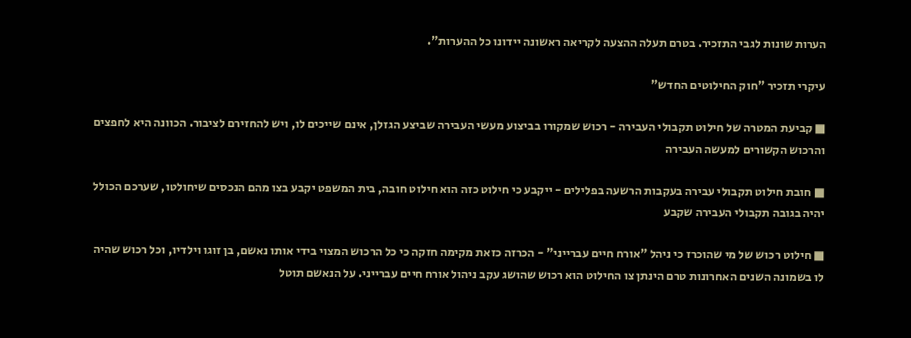הערות שונות לגבי התזכיר. בטרם תעלה ההצעה לקריאה ראשונה יידונו כל ההערות".

עיקרי תזכיר "חוק החילוטים החדש"

■ קביעת המטרה של חילוט תקבולי העבירה - רכוש שמקורו בביצוע מעשי העבירה שביצע הגזלן, אינם שייכים לו, ויש להחזירם לציבור. הכוונה היא לחפצים והרכוש הקשורים למעשה העבירה

■ חובת חילוט תקבולי עבירה בעקבות הרשעה בפלילים - ייקבע כי חילוט כזה הוא חילוט חובה, בית המשפט יקבע בצו מהם הנכסים שיחולטו, שערכם הכולל יהיה בגובה תקבולי העבירה שקבע

■ חילוט רכוש של מי שהוכרז כי ניהל "אורח חיים עברייני" - הכרזה כזאת מקימה חזקה כי כל הרכוש המצוי בידי אותו נאשם, בן זוגו וילדיו, וכל רכוש שהיה לו בשמונה השנים האחרונות טרם הינתן צו החילוט הוא רכוש שהושג עקב ניהול אורח חיים עברייני. על הנאשם תוטל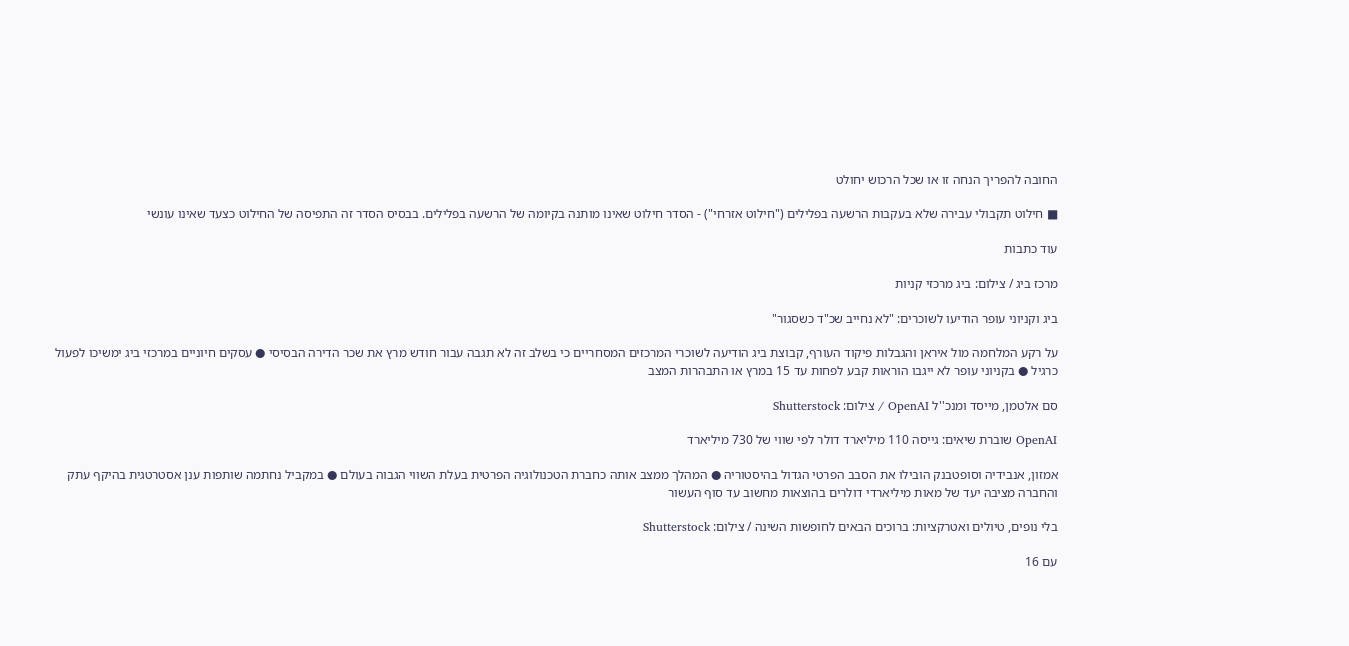החובה להפריך הנחה זו או שכל הרכוש יחולט

■ חילוט תקבולי עבירה שלא בעקבות הרשעה בפלילים ("חילוט אזרחי") - הסדר חילוט שאינו מותנה בקיומה של הרשעה בפלילים. בבסיס הסדר זה התפיסה של החילוט כצעד שאינו עונשי

עוד כתבות

מרכז ביג / צילום: ביג מרכזי קניות

ביג וקניוני עופר הודיעו לשוכרים: "לא נחייב שכ"ד כשסגור"

על רקע המלחמה מול איראן והגבלות פיקוד העורף, קבוצת ביג הודיעה לשוכרי המרכזים המסחריים כי בשלב זה לא תגבה עבור חודש מרץ את שכר הדירה הבסיסי ● עסקים חיוניים במרכזי ביג ימשיכו לפעול כרגיל ● בקניוני עופר לא ייגבו הוראות קבע לפחות עד 15 במרץ או התבהרות המצב

סם אלטמן, מייסד ומנכ''ל OpenAI / צילום: Shutterstock

OpenAI שוברת שיאים: גייסה 110 מיליארד דולר לפי שווי של 730 מיליארד

אמזון, אנבידיה וסופטבנק הובילו את הסבב הפרטי הגדול בהיסטוריה ● המהלך ממצב אותה כחברת הטכנולוגיה הפרטית בעלת השווי הגבוה בעולם ● במקביל נחתמה שותפות ענן אסטרטגית בהיקף עתק והחברה מציבה יעד של מאות מיליארדי דולרים בהוצאות מחשוב עד סוף העשור

בלי נופים, טיולים ואטרקציות: ברוכים הבאים לחופשות השינה / צילום: Shutterstock

עם 16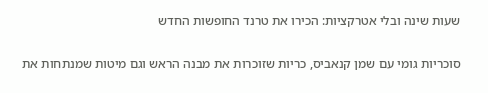שעות שינה ובלי אטרקציות: הכירו את טרנד החופשות החדש

סוכריות גומי עם שמן קנאביס, כריות שזוכרות את מבנה הראש וגם מיטות שמנתחות את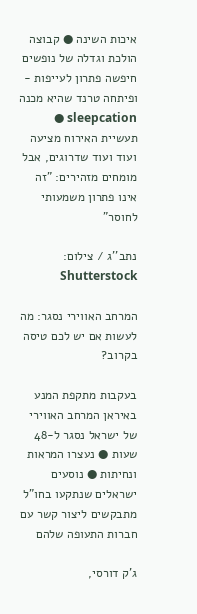איכות השינה ● קבוצה הולכת וגדלה של נופשים חיפשה פתרון לעייפות - ופיתחה טרנד שהיא מכנה sleepcation ● תעשיית האירוח מציעה ועוד ועוד שדרוגים, אבל מומחים מזהירים: "זה אינו פתרון משמעותי לחוסר"

נתב''ג / צילום: Shutterstock

המרחב האווירי נסגר: מה לעשות אם יש לכם טיסה בקרוב?

בעקבות מתקפת המנע באיראן המרחב האווירי של ישראל נסגר ל-48 שעות ● נעצרו המראות ונחיתות ● נוסעים ישראלים שנתקעו בחו"ל מתבקשים ליצור קשר עם חברות התעופה שלהם

ג'ק דורסי,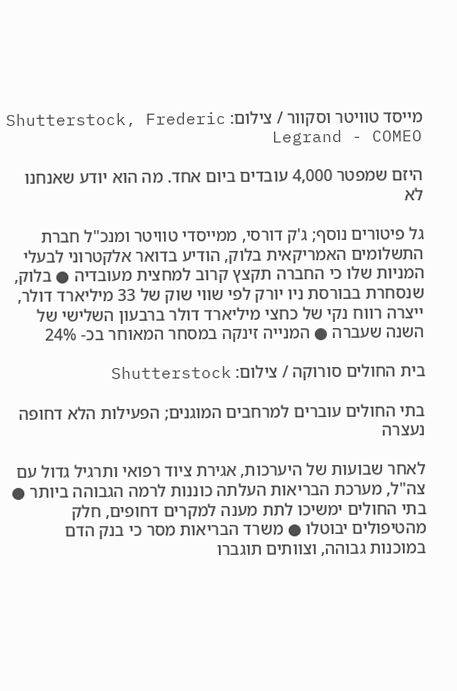מייסד טוויטר וסקוור / צילום: Shutterstock, Frederic Legrand - COMEO

היזם שמפטר 4,000 עובדים ביום אחד. מה הוא יודע שאנחנו לא

גל פיטורים נוסף; ג'ק דורסי, ממייסדי טוויטר ומנכ"ל חברת התשלומים האמריקאית בלוק, הודיע בדואר אלקטרוני לבעלי המניות שלו כי החברה תקצץ קרוב למחצית מעובדיה ● בלוק, שנסחרת בבורסת ניו יורק לפי שווי שוק של 33 מיליארד דולר, ייצרה רווח נקי של כחצי מיליארד דולר ברבעון השלישי של השנה שעברה ● המנייה זינקה במסחר המאוחר בכ- 24%

בית החולים סורוקה / צילום: Shutterstock

בתי החולים עוברים למרחבים המוגנים; הפעילות הלא דחופה נעצרה

לאחר שבועות של היערכות, אגירת ציוד רפואי ותרגיל גדול עם צה"ל, מערכת הבריאות העלתה כוננות לרמה הגבוהה ביותר ● בתי החולים ימשיכו לתת מענה למקרים דחופים, חלק מהטיפולים יבוטלו ● משרד הבריאות מסר כי בנק הדם במוכנות גבוהה, וצוותים תוגברו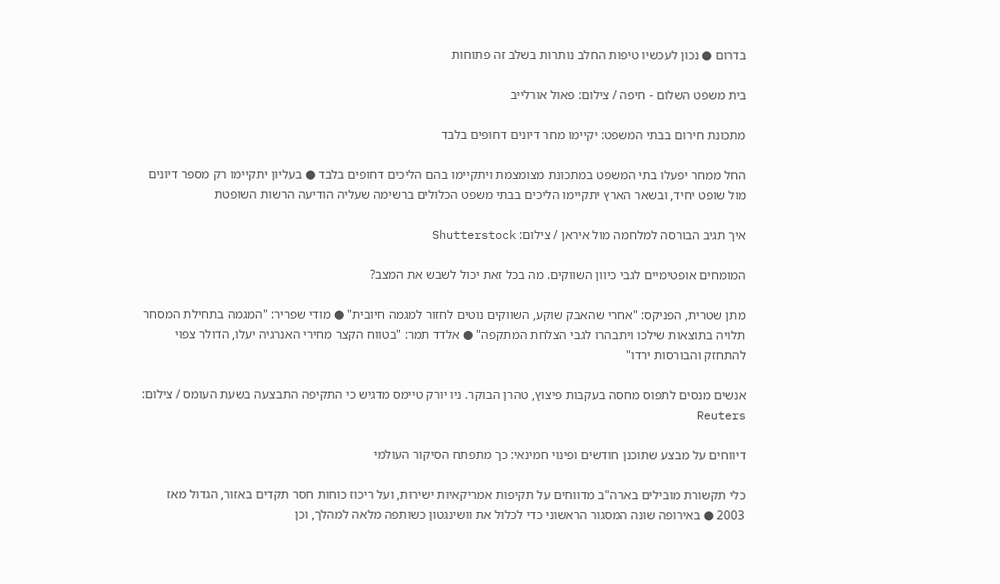בדרום ● נכון לעכשיו טיפות החלב נותרות בשלב זה פתוחות

בית משפט השלום - חיפה / צילום: פאול אורלייב

מתכונת חירום בבתי המשפט: יקיימו מחר דיונים דחופים בלבד

החל ממחר יפעלו בתי המשפט במתכונת מצומצמת ויתקיימו בהם הליכים דחופים בלבד ● בעליון יתקיימו רק מספר דיונים מול שופט יחיד, ובשאר הארץ יתקיימו הליכים בבתי משפט הכלולים ברשימה שעליה הודיעה הרשות השופטת

איך תגיב הבורסה למלחמה מול איראן / צילום: Shutterstock

המומחים אופטימיים לגבי כיוון השווקים. מה בכל זאת יכול לשבש את המצב?

מתן שטרית, הפניקס: "אחרי שהאבק שוקע, השווקים נוטים לחזור למגמה חיובית" ● מודי שפריר: "המגמה בתחילת המסחר תלויה בתוצאות שילכו ויתבהרו לגבי הצלחת המתקפה" ● אלדד תמר: "בטווח הקצר מחירי האנרגיה יעלו, הדולר צפוי להתחזק והבורסות ירדו"

אנשים מנסים לתפוס מחסה בעקבות פיצוץ, טהרן הבוקר. ניו יורק טיימס מדגיש כי התקיפה התבצעה בשעת העומס / צילום: Reuters

דיווחים על מבצע שתוכנן חודשים ופינוי חמינאי: כך מתפתח הסיקור העולמי

כלי תקשורת מובילים בארה"ב מדווחים על תקיפות אמריקאיות ישירות, ועל ריכוז כוחות חסר תקדים באזור, הגדול מאז 2003 ● באירופה שונה המסגור הראשוני כדי לכלול את וושינגטון כשותפה מלאה למהלך, וכן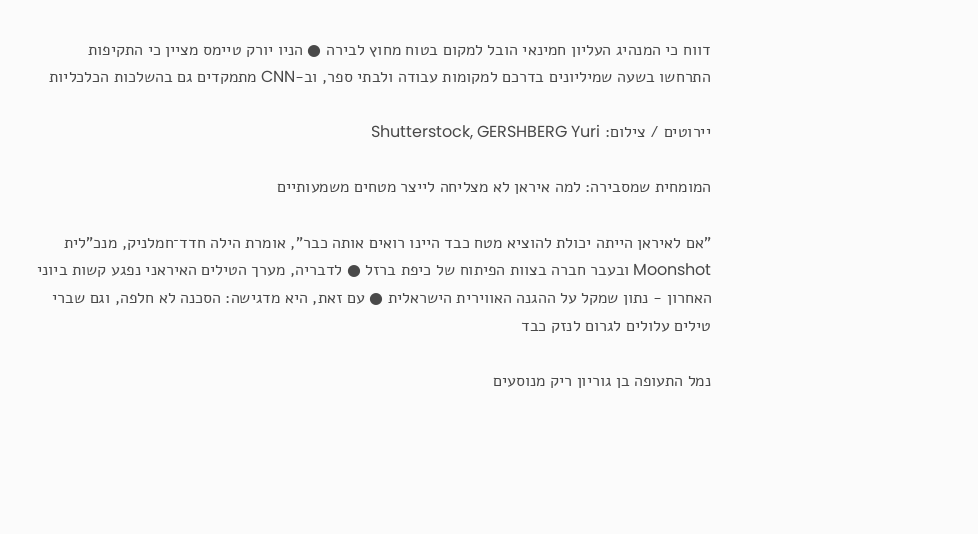דווח כי המנהיג העליון חמינאי הובל למקום בטוח מחוץ לבירה ● הניו יורק טיימס מציין כי התקיפות התרחשו בשעה שמיליונים בדרכם למקומות עבודה ולבתי ספר, וב-CNN מתמקדים גם בהשלכות הכלכליות

יירוטים / צילום: Shutterstock, GERSHBERG Yuri

המומחית שמסבירה: למה איראן לא מצליחה לייצר מטחים משמעותיים

"אם לאיראן הייתה יכולת להוציא מטח כבד היינו רואים אותה כבר", אומרת הילה חדד־חמלניק, מנכ"לית Moonshot ובעבר חברה בצוות הפיתוח של כיפת ברזל ● לדבריה, מערך הטילים האיראני נפגע קשות ביוני האחרון - נתון שמקל על ההגנה האווירית הישראלית ● עם זאת, היא מדגישה: הסכנה לא חלפה, וגם שברי טילים עלולים לגרום לנזק כבד

נמל התעופה בן גוריון ריק מנוסעים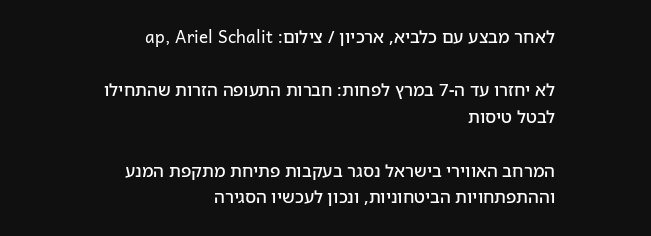לאחר מבצע עם כלביא, ארכיון / צילום: ap, Ariel Schalit

לא יחזרו עד ה-7 במרץ לפחות: חברות התעופה הזרות שהתחילו לבטל טיסות

המרחב האווירי בישראל נסגר בעקבות פתיחת מתקפת המנע וההתפתחויות הביטחוניות, ונכון לעכשיו הסגירה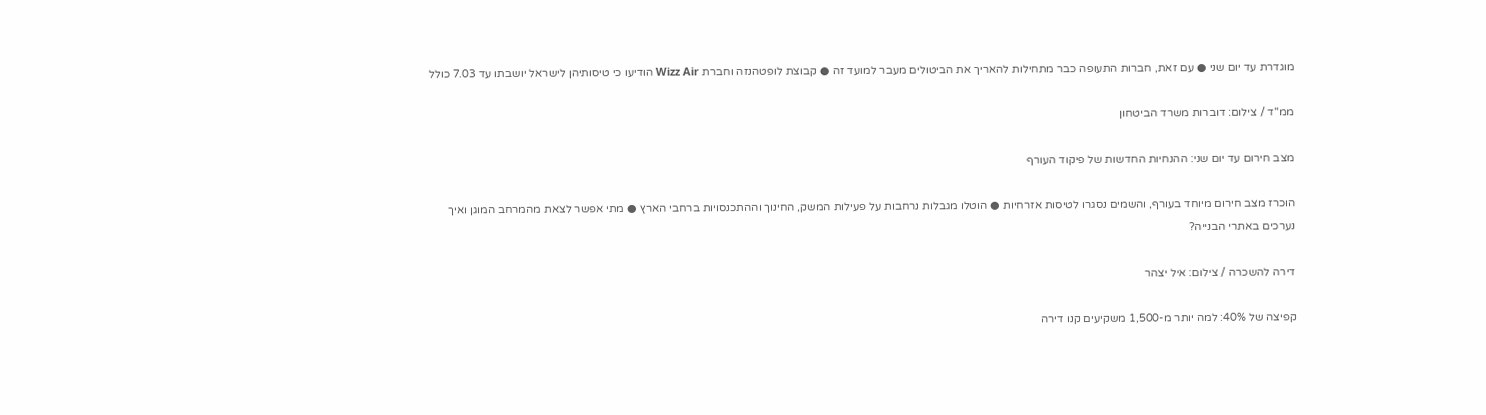מוגדרת עד יום שני ● עם זאת, חברות התעופה כבר מתחילות להאריך את הביטולים מעבר למועד זה ● קבוצת לופטהנזה וחברת Wizz Air הודיעו כי טיסותיהן לישראל יושבתו עד 7.03 כולל

ממ''ד / צילום: דוברות משרד הביטחון

מצב חירום עד יום שני: ההנחיות החדשות של פיקוד העורף

הוכרז מצב חירום מיוחד בעורף, והשמים נסגרו לטיסות אזרחיות ● הוטלו מגבלות נרחבות על פעילות המשק, החינוך וההתכנסויות ברחבי הארץ ● מתי אפשר לצאת מהמרחב המוגן ואיך נערכים באתרי הבנייה?

דירה להשכרה / צילום: איל יצהר

קפיצה של 40%: למה יותר מ-1,500 משקיעים קנו דירה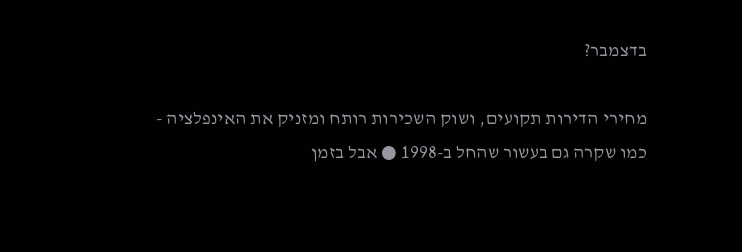בדצמבר?

מחירי הדירות תקועים, ושוק השכירות רותח ומזניק את האינפלציה - כמו שקרה גם בעשור שהחל ב-1998 ● אבל בזמן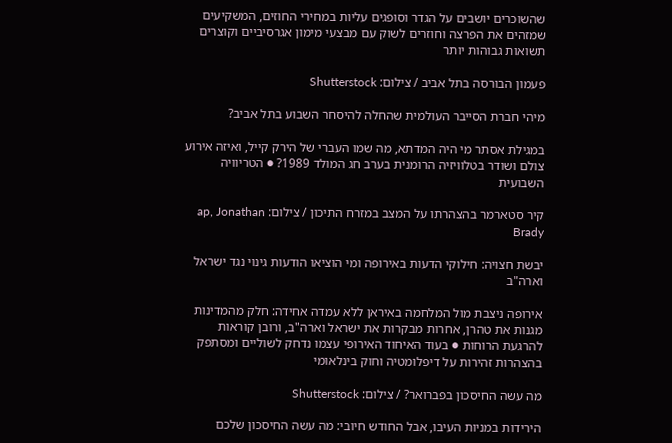שהשוכרים יושבים על הגדר וסופגים עליות במחירי החוזים, המשקיעים שמזהים את הפרצה וחוזרים לשוק עם מבצעי מימון אגרסיביים וקוצרים תשואות גבוהות יותר

פעמון הבורסה בתל אביב / צילום: Shutterstock

מיהי חברת הסייבר העולמית שהחלה להיסחר השבוע בתל אביב?

במגילת אסתר מי היה המדתא, מה שמו העברי של הירק קייל, ואיזה אירוע צולם ושודר בטלוויזיה הרומנית בערב חג המולד 1989? ● הטריוויה השבועית

קיר סטארמר בהצהרתו על המצב במזרח התיכון / צילום: ap, Jonathan Brady

יבשת חצויה: חילוקי הדעות באירופה ומי הוציאו הודעות גינוי נגד ישראל וארה"ב

אירופה ניצבת מול המלחמה באיראן ללא עמדה אחידה: חלק מהמדינות מגנות את טהרן, אחרות מבקרות את ישראל וארה"ב, ורובן קוראות להרגעת הרוחות ● בעוד האיחוד האירופי עצמו נדחק לשוליים ומסתפק בהצהרות זהירות על דיפלומטיה וחוק בינלאומי

מה עשה החיסכון בפברואר? / צילום: Shutterstock

הירידות במניות העיבו, אבל החודש חיובי: מה עשה החיסכון שלכם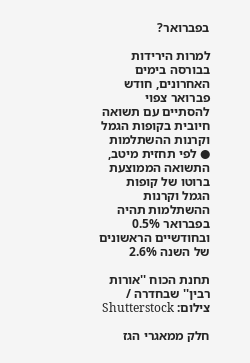בפברואר?

למרות הירידות בבורסה בימים האחרונים, חודש פברואר צפוי להסתיים עם תשואה חיובית בקופות הגמל וקרנות ההשתלמות ● לפי תחזית מיטב, התשואה הממוצעת ברוטו של קופות הגמל וקרנות ההשתלמות תהיה בפברואר 0.5% ובחודשיים הראשונים של השנה 2.6%

תחנת הכוח ''אורות רבין'' שבחדרה / צילום: Shutterstock

חלק ממאגרי הגז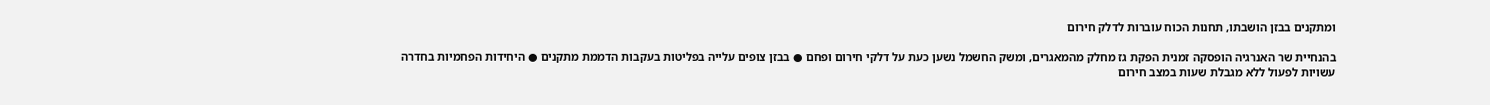ומתקנים בבזן הושבתו, תחנות הכוח עוברות לדלק חירום

בהנחיית שר האנרגיה הופסקה זמנית הפקת גז מחלק מהמאגרים, ומשק החשמל נשען כעת על דלקי חירום ופחם ● בבזן צופים עלייה בפליטות בעקבות הדממת מתקנים ● היחידות הפחמיות בחדרה עשויות לפעול ללא מגבלת שעות במצב חירום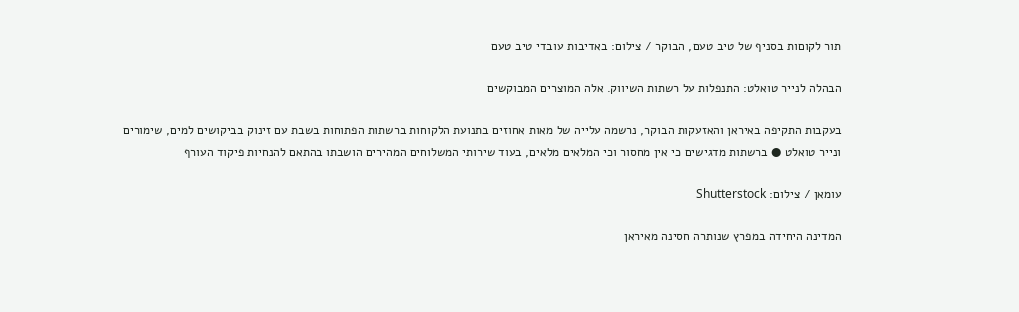תור לקוםות בסניף של טיב טעם, הבוקר / צילום: באדיבות עובדי טיב טעם

הבהלה לנייר טואלט: התנפלות על רשתות השיווק. אלה המוצרים המבוקשים

בעקבות התקיפה באיראן והאזעקות הבוקר, נרשמה עלייה של מאות אחוזים בתנועת הלקוחות ברשתות הפתוחות בשבת עם זינוק בביקושים למים, שימורים ונייר טואלט ● ברשתות מדגישים כי אין מחסור וכי המלאים מלאים, בעוד שירותי המשלוחים המהירים הושבתו בהתאם להנחיות פיקוד העורף

עומאן / צילום: Shutterstock

המדינה היחידה במפרץ שנותרה חסינה מאיראן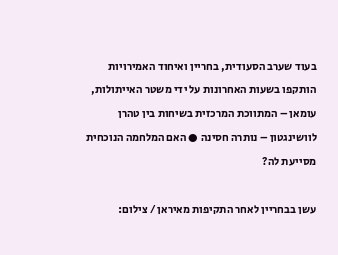בעוד שערב הסעודית, בחריין ואיחוד האמירויות הותקפו בשעות האחרונות על ידי משטר האייתולות, עומאן – המתווכת המרכזית בשיחות בין טהרן לוושינגטון – נותרה חסינה ● האם המלחמה הנוכחית מסייעת לה?

עשן בבחריין לאחר התקיפות מאיראן / צילום: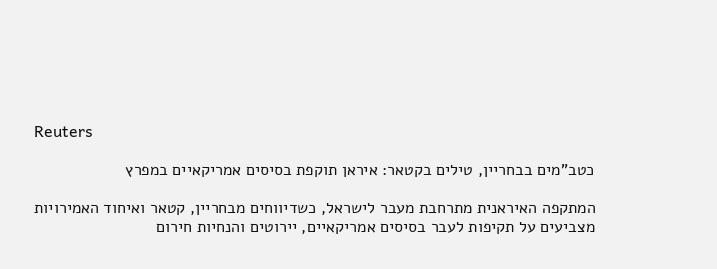Reuters

כטב"מים בבחריין, טילים בקטאר: איראן תוקפת בסיסים אמריקאיים במפרץ

המתקפה האיראנית מתרחבת מעבר לישראל, כשדיווחים מבחריין, קטאר ואיחוד האמירויות מצביעים על תקיפות לעבר בסיסים אמריקאיים, יירוטים והנחיות חירום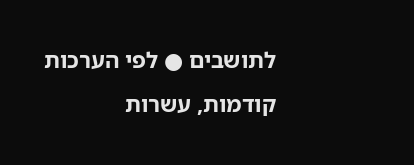לתושבים ● לפי הערכות קודמות, עשרות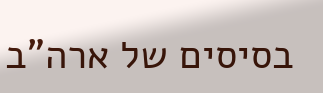בסיסים של ארה”ב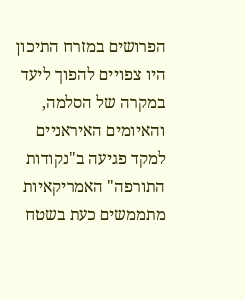הפרושים במזרח התיכון היו צפויים להפוך ליעד במקרה של הסלמה, והאיומים האיראניים למקד פגיעה ב"נקודות התורפה" האמריקאיות מתממשים כעת בשטח